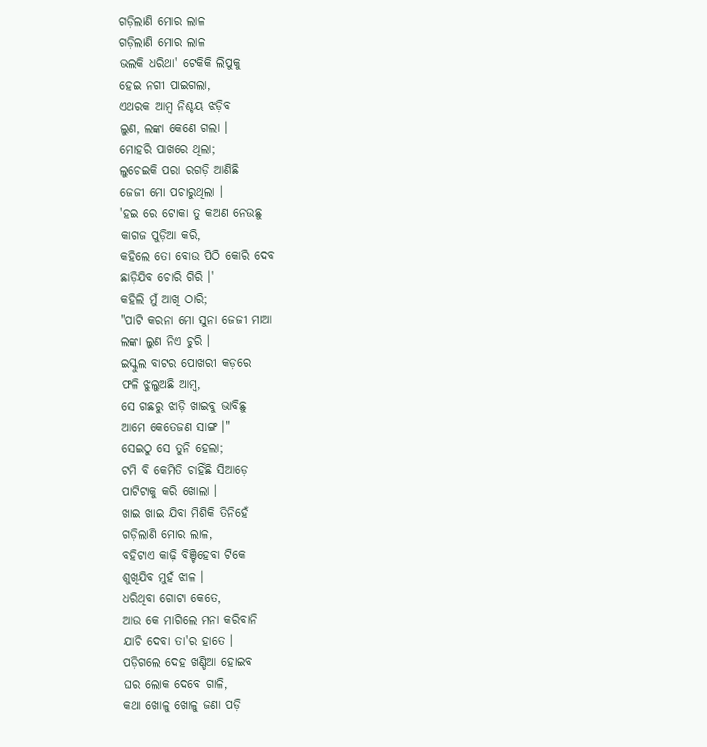ଗଡ଼ିଲାଣି ମୋର ଲାଳ
ଗଡ଼ିଲାଣି ମୋର ଲାଳ
ଭଲକି ଧରିଥା' ଟେକିକି ଲିପୁକୁ
ହେଇ ନଗୀ ପାଇଗଲା,
ଏଥରକ ଆମ୍ବ ନିଶ୍ଚୟ ଝଡ଼ିବ
ଲୁଣ, ଲଙ୍କା କେଣେ ଗଲା ।
ମୋହରି ପାଖରେ ଥିଲା;
ଲୁଚେଇକି ପରା ରଗଡ଼ି ଆଣିଛି
ଜେଜୀ ମୋ ପଚାରୁଥିଲା ।
'ହଇ ରେ ଟୋକା ତୁ କଅଣ ନେଉଛୁ
କାଗଜ ପୁଡ଼ିଆ କରି,
କହିଲେ ତୋ ବୋଉ ପିଠି କୋରି ଦେବ
ଛାଡ଼ିଯିବ ଚୋରି ଗିରି ।'
କହିଲି ମୁଁ ଆଖି ଠାରି;
"ପାଟି କରନା ମୋ ସୁନା ଜେଜୀ ମାଆ
ଲଙ୍କା ଲୁଣ ନିଏ ଚୁରି ।
ଇସ୍କୁଲ ବାଟର ପୋଖରୀ କଡ଼ରେ
ଫଳି ଝୁଲୁଅଛି ଆମ୍ବ,
ସେ ଗଛରୁ ଝାଡ଼ି ଖାଇବୁ ଭାବିଛୁ
ଆମେ କେତେଜଣ ସାଙ୍ଗ ।"
ସେଇଠୁ ସେ ତୁନି ହେଲା;
ଟମି ବି କେମିତି ଚାହିଁଛି ସିଆଡ଼େ
ପାଟିଟାକୁ କରି ଖୋଲା ।
ଖାଇ ଖାଇ ଯିବା ମିଶିକି ତିନିହେଁ
ଗଡ଼ିଲାଣି ମୋର ଲାଳ,
ବହିଟାଏ କାଢ଼ି ବିଞ୍ଚିହେବା ଟିକେ
ଶୁଖିଯିବ ମୁହଁ ଝାଳ ।
ଧରିଥିବା ଗୋଟା କେତେ,
ଆଉ କେ ମାଗିଲେ ମନା କରିବାନି
ଯାଚି ଦେବା ତା'ର ହାତେ ।
ପଡ଼ିଗଲେ ଦେହ ଖଣ୍ଡିଆ ହୋଇବ
ଘର ଲୋକ ଦେବେ ଗାଳି,
କଥା ଖୋଳୁ ଖୋଳୁ ଜଣା ପଡ଼ି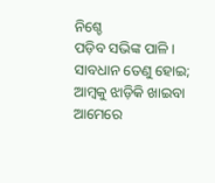ନିଶ୍ଚେ
ପଡ଼ିବ ସଭିଙ୍କ ପାଳି ।
ସାବଧାନ ତେଣୁ ହୋଇ;
ଆମ୍ବକୁ ଝାଡ଼ିକି ଖାଇବା ଆମେରେ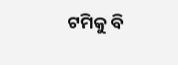ଟମିକୁ ବି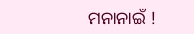ମନାନାଇଁ !